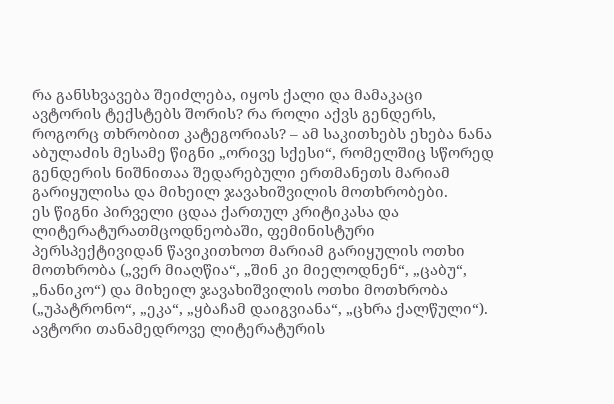რა განსხვავება შეიძლება, იყოს ქალი და მამაკაცი ავტორის ტექსტებს შორის? რა როლი აქვს გენდერს, როგორც თხრობით კატეგორიას? – ამ საკითხებს ეხება ნანა აბულაძის მესამე წიგნი „ორივე სქესი“, რომელშიც სწორედ გენდერის ნიშნითაა შედარებული ერთმანეთს მარიამ გარიყულისა და მიხეილ ჯავახიშვილის მოთხრობები.
ეს წიგნი პირველი ცდაა ქართულ კრიტიკასა და ლიტერატურათმცოდნეობაში, ფემინისტური პერსპექტივიდან წავიკითხოთ მარიამ გარიყულის ოთხი მოთხრობა („ვერ მიაღწია“, „შინ კი მიელოდნენ“, „ცაბუ“, „ნანიკო“) და მიხეილ ჯავახიშვილის ოთხი მოთხრობა („უპატრონო“, „ეკა“, „ყბაჩამ დაიგვიანა“, „ცხრა ქალწული“). ავტორი თანამედროვე ლიტერატურის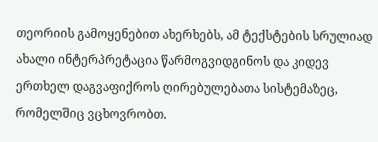თეორიის გამოყენებით ახერხებს, ამ ტექსტების სრულიად ახალი ინტერპრეტაცია წარმოგვიდგინოს და კიდევ ერთხელ დაგვაფიქროს ღირებულებათა სისტემაზეც, რომელშიც ვცხოვრობთ.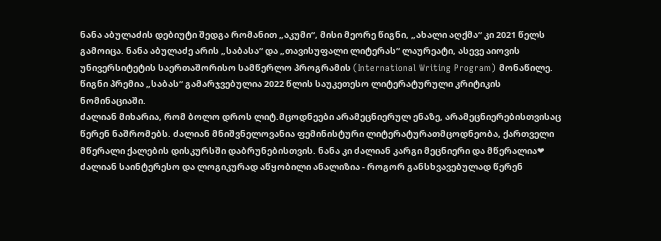ნანა აბულაძის დებიუტი შედგა რომანით „აკუმი“, მისი მეორე წიგნი, „ახალი აღქმა“ კი 2021 წელს გამოიცა. ნანა აბულაძე არის „საბასა“ და „თავისუფალი ლიტერას“ ლაურეატი, ასევე აიოვის უნივერსიტეტის საერთაშორისო სამწერლო პროგრამის (International Writing Program) მონაწილე.
წიგნი პრემია „საბას“ გამარჯვებულია 2022 წლის საუკეთესო ლიტერატურული კრიტიკის ნომინაციაში.
ძალიან მიხარია, რომ ბოლო დროს ლიტ.მცოდნეები არამეცნიერულ ენაზე, არამეცნიერებისთვისაც წერენ ნაშრომებს. ძალიან მნიშვნელოვანია ფემინისტური ლიტერატურათმცოდნეობა, ქართველი მწერალი ქალების დისკურსში დაბრუნებისთვის. ნანა კი ძალიან კარგი მეცნიერი და მწერალია❤
ძალიან საინტერესო და ლოგიკურად აწყობილი ანალიზია - როგორ განსხვავებულად წერენ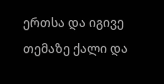ერთსა და იგივე თემაზე ქალი და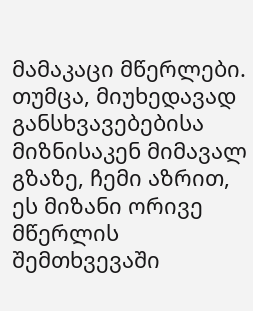მამაკაცი მწერლები. თუმცა, მიუხედავად განსხვავებებისა მიზნისაკენ მიმავალ გზაზე, ჩემი აზრით, ეს მიზანი ორივე მწერლის შემთხვევაში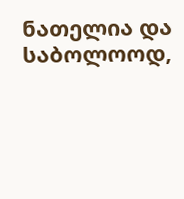ნათელია და საბოლოოდ,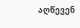აღწევენ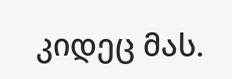კიდეც მას.